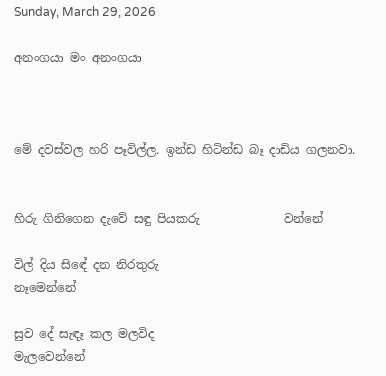Sunday, March 29, 2026

අනංගයා මං අනංගයා



මේ දවස්වල හරි පෑවිල්ල. ඉන්ඩ හිටින්ඩ බෑ දාඩිය ගලනවා.


හිරු ගිනිගෙන දැවේ සඳු පියකරු              වන්නේ

විල් දිය සිඳේ දන නිරතුරු                            නෑමෙන්නේ

සුව දේ සැඳෑ කල මලවිද                              මැලවෙන්නේ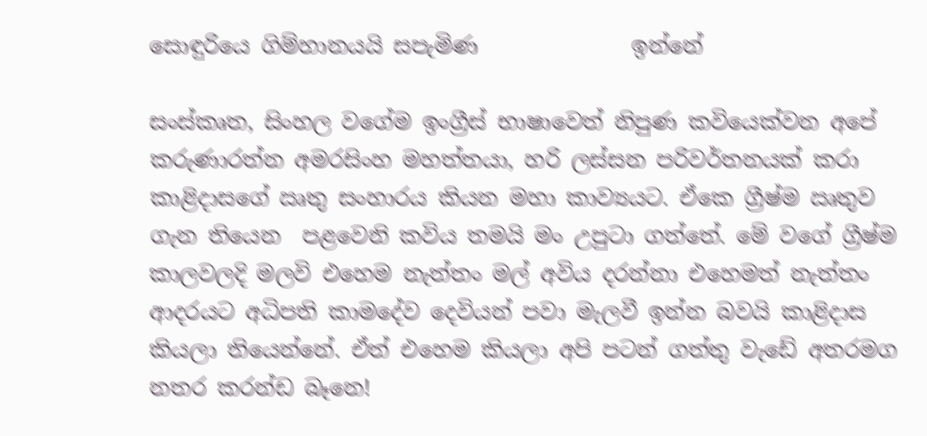සොඳුරියෙ ගිම්හානයයි සපැමිණ              ඉන්නේ

සංස්කෘත, සිංහල වගේම ඉංග්‍රීස් භාෂාවෙත් නිපුණ කවියෙක්වන අපේ කරුණාරත්න අමරසිංහ මහත්තයා, හරි ලස්සන පරිවර්තනයක් කරා කාළිදාසගේ ඍතු සංහාරය කියන මහා කාව්‍යයට. ඒකෙ ග්‍රීෂ්ම ඍතුව ගැන තියෙන  පළවෙනි කවිය තමයි මං උපුටා ගත්තේ. මේ වගේ ග්‍රීෂ්ම කාලවලදි මලවි එහෙම නැත්තං මල් අවිය දරන්නා එහෙමත් නැත්තං ආදරයට අධිපති කාමදේව දෙවියන් පවා මැලවී ඉන්න බවයි කාළිදාස කියලා තියෙන්නේ. ඒත් එහෙම කියලා අපි පටන් ගත්තු වැඩේ අතරමග නතර කරන්ඩ බෑනෙ!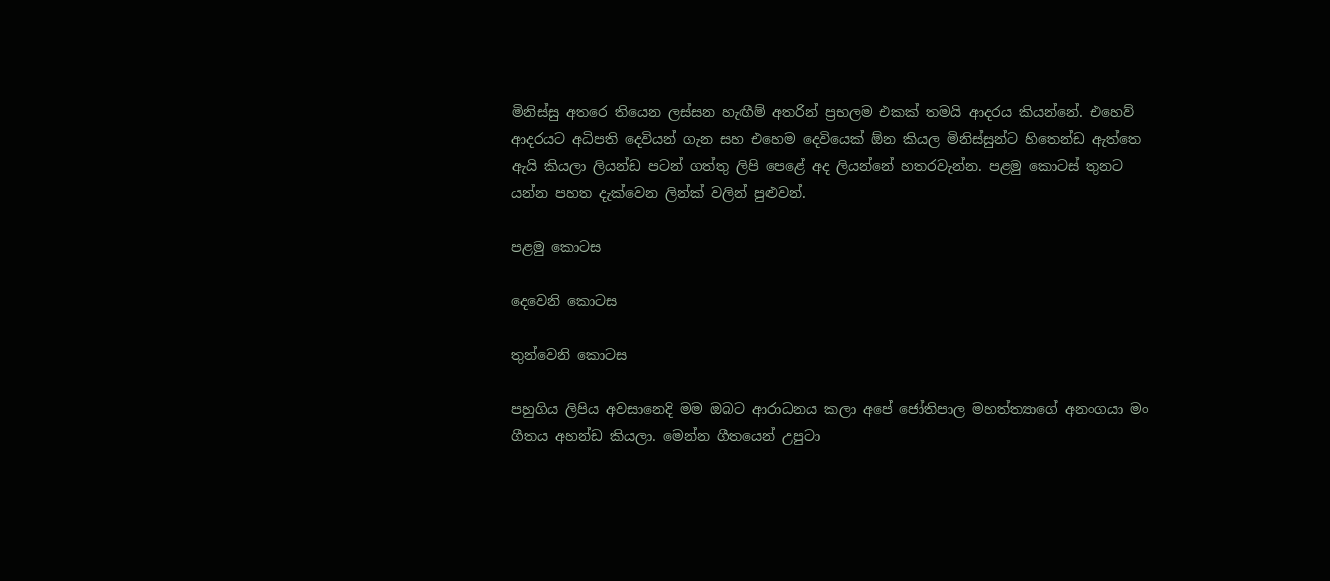මිනිස්සු අතරෙ තියෙන ලස්සන හැඟීම් අතරින් ප්‍රභලම එකක් තමයි ආදරය කියන්නේ. එහෙව් ආදරයට අධිපති දෙවියන් ගැන සහ එහෙම දෙවියෙක් ඕන කියල මිනිස්සුන්ට හිතෙන්ඩ ඇත්තෙ ඇයි කියලා ලියන්ඩ පටන් ගත්තු ලිපි පෙළේ අද ලියන්නේ හතරවැන්න. පළමු කොටස් තුනට යන්න පහත දැක්වෙන ලින්ක් වලින් පුළුවන්.

පළමු කොටස

දෙවෙනි කොටස

තුන්වෙනි කොටස

පහුගිය ලිපිය අවසානෙදි මම ඔබට ආරාධනය කලා අපේ ජෝතිපාල මහත්ත්‍යාගේ අනංගයා මං ගීතය අහන්ඩ කියලා. මෙන්න ගීතයෙන් උපුටා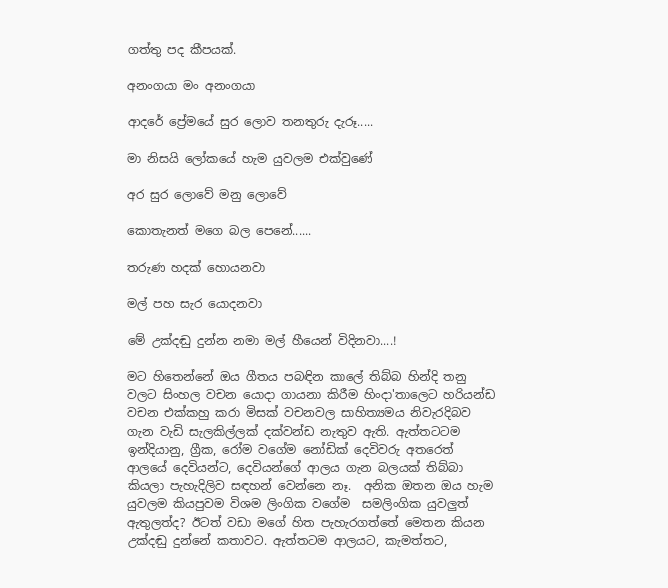ගත්තු පද කීපයක්.

අනංගයා මං අනංගයා

ආදරේ ප්‍රේමයේ සුර ලොව තනතුරු දැරූ.....

මා නිසයි ලෝකයේ හැම යුවලම එක්වුණේ

අර සුර ලොවේ මනු ලොවේ

කොතැනත් මගෙ බල පෙනේ......

තරුණ හදක් හොයනවා

මල් පහ සැර යොදනවා

මේ උක්දඬු දුන්න නමා මල් හීයෙන් විදිනවා....!

මට හිතෙන්නේ ඔය ගීතය පබඳින කාලේ තිබ්බ හින්දි තනු වලට සිංහල වචන යොදා ගායනා කිරීම හිංදා'තාලෙට හරියන්ඩ වචන එක්කහු කරා මිසක් වචනවල සාහිත්‍යමය නිවැරදිබව ගැන වැඩි සැලකිල්ලක් දක්වන්ඩ නැතුව ඇති. ඇත්තටටම ඉන්දියානු, ග්‍රීක, රෝම වගේම නෝඩික් දෙවිවරු අතරෙත් ආලයේ දෙවියන්ට, දෙවියන්ගේ ආලය ගැන බලයක් තිබ්බා කියලා පැහැදිලිව සඳහන් වෙන්නෙ නෑ.  අනික ඔතන ඔය හැම යුවලම කියපුවම විශම ලිංගික වගේම  සමලිංගික යුවලුත් ඇතුලත්ද? ඊටත් වඩා මගේ හිත පැහැරගත්තේ මෙතන කියන උක්දඬු දුන්නේ කතාවට. ඇත්තටම ආලයට, කැමත්තට,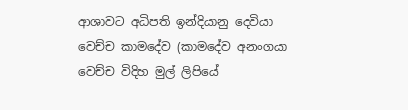ආශාවට අධිපති ඉන්දියානු දෙවියා වෙච්ච කාමදේව (කාමදේව අනංගයා වෙච්ච විදිහ මුල් ලිපියේ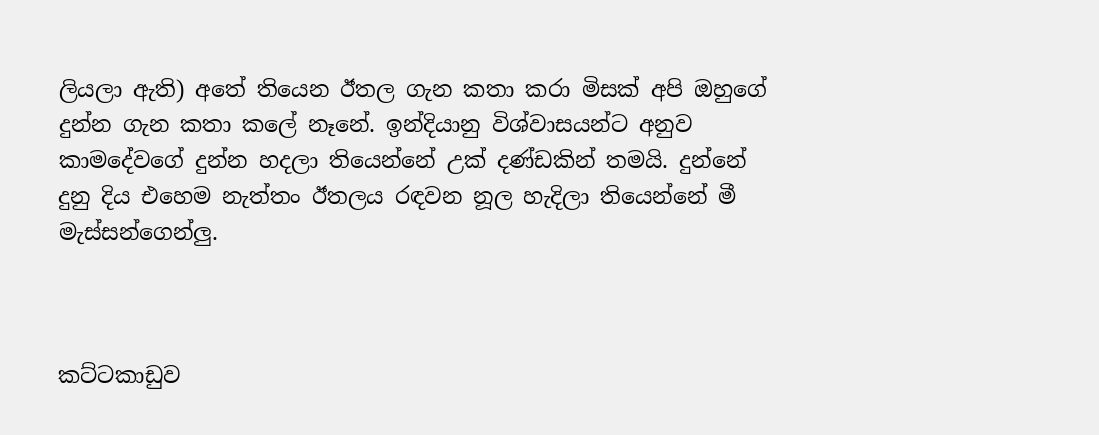ලියලා ඇති) අතේ තියෙන ඊතල ගැන කතා කරා මිසක් අපි ඔහුගේ දුන්න ගැන කතා කලේ නෑනේ. ඉන්දියානු විශ්වාසයන්ට අනුව කාමදේවගේ දුන්න හදලා තියෙන්නේ උක් දණ්ඩකින් තමයි. දුන්නේ දුනු දිය එහෙම නැත්තං ඊතලය රඳවන නූල හැදිලා තියෙන්නේ මී මැස්සන්ගෙන්ලු.



කට්ටකාඩුව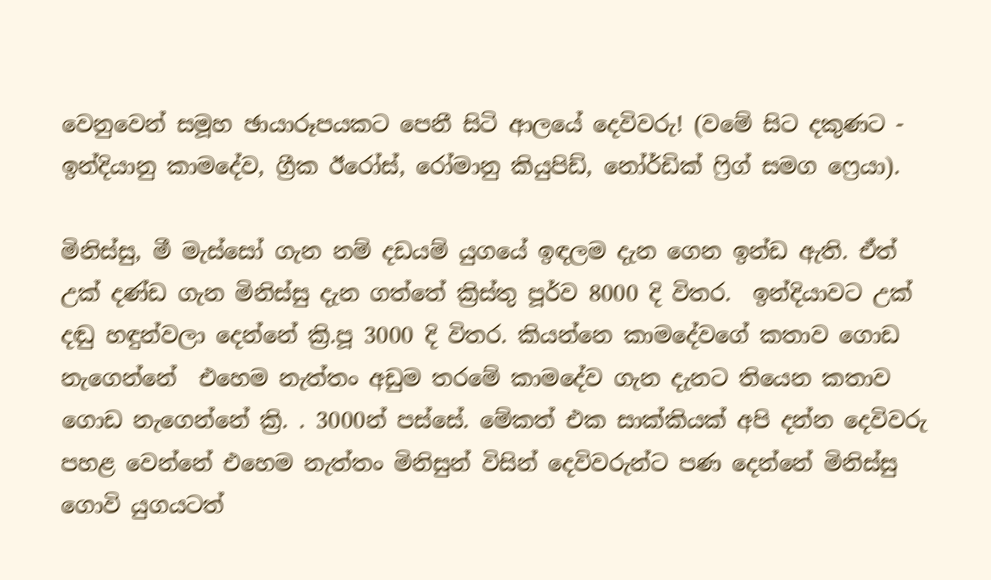වෙනුවෙන් සමූහ ඡායාරූපයකට පෙනී සිටි ආලයේ දෙවිවරු! (වමේ සිට දකුණට - ඉන්දියානු කාමදේව, ග්‍රීක ඊරෝස්, රෝමානු කියුපිඩ්, නෝර්ඩික් ෆ්‍රිග් සමග ෆ්‍රෙයා).

මිනිස්සු, මී මැස්සෝ ගැන නම් දඩයම් යුගයේ ඉඳලම දැන ගෙන ඉන්ඩ ඇති. ඒත් උක් දණ්ඩ ගැන මිනිස්සු දැන ගත්තේ ක්‍රිස්තු පූර්ව 8000 දි විතර.  ඉන්දියාවට උක් දඬු හඳුන්වලා දෙන්නේ ක්‍රි.පූ 3000 දි විතර. කියන්නෙ කාමදේවගේ කතාව ගොඩ නැගෙන්නේ  එහෙම නැත්තං අඩුම තරමේ කාමදේව ගැන දැනට තියෙන කතාව ගොඩ නැගෙන්නේ ක්‍රි. . 3000න් පස්සේ. මේකත් එක සාක්කියක් අපි දන්න දෙවිවරු පහළ වෙන්නේ එහෙම නැත්තං මිනිසුන් විසින් දෙවිවරුන්ට පණ දෙන්නේ මිනිස්සු ගොවි යුගයටත්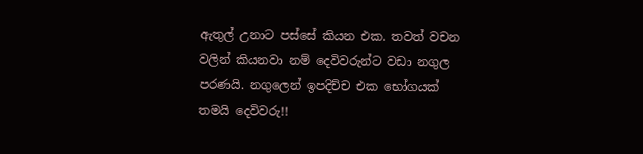ඇතුල් උනාට පස්සේ කියන එක. තවත් වචන වලින් කියනවා නම් දෙවිවරුන්ට වඩා නගුල පරණයි. නගුලෙන් ඉපදිච්ච එක භෝගයක් තමයි දෙවිවරු!!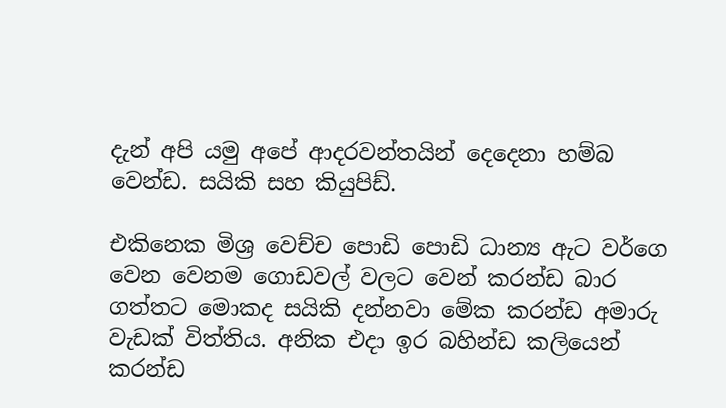දැන් අපි යමු අපේ ආදරවන්තයින් දෙදෙනා හම්බ වෙන්ඩ. සයිකි සහ කියුපිඩ්.

එකිනෙක මිශ්‍ර වෙච්ච පොඩි පොඩි ධාන්‍ය ඇට වර්ගෙ වෙන වෙනම ගොඩවල් වලට වෙන් කරන්ඩ බාර ගත්තට මොකද සයිකි දන්නවා මේක කරන්ඩ අමාරු වැඩක් විත්තිය. අනික එදා ඉර බහින්ඩ කලියෙන් කරන්ඩ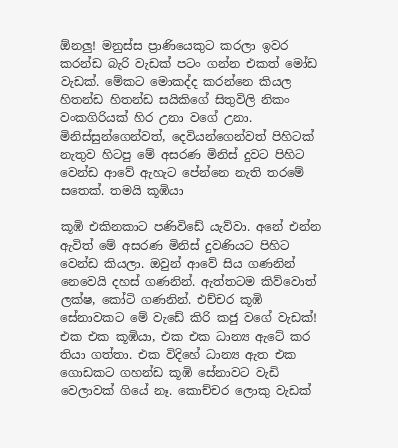ඕනලු! මනුස්ස ප්‍රාණියෙකුට කරලා ඉවර කරන්ඩ බැරි වැඩක් පටං ගන්න එකත් මෝඩ වැඩක්. මේකට මොකද්ද කරන්නෙ කියල හිතන්ඩ හිතන්ඩ සයිකිගේ සිතුවිලි නිකං වංකගිරියක් හිර උනා වගේ උනා. මිනිස්සුන්ගෙන්වත්, දෙවියන්ගෙන්වත් පිහිටක් නැතුව හිටපු මේ අසරණ මිනිස් දුවට පිහිට වෙන්ඩ ආවේ ඇහැට පේන්නෙ නැති තරමේ සතෙක්. තමයි කූඹියා

කූඹි එකිනකාට පණිවිඩේ යැව්වා. අනේ එන්න ඇවිත් මේ අසරණ මිනිස් දුවණියට පිහිට වෙන්ඩ කියලා. ඔවුන් ආවේ සිය ගණනින් නෙවෙයි දහස් ගණනින්. ඇත්තටම කිව්වොත් ලක්ෂ, කෝටි ගණනින්. එච්චර කූඹි සේනාවකට මේ වැඩේ කිරි කජු වගේ වැඩක්! එක එක කූඹියා, එක එක ධාන්‍ය ඇටේ කර තියා ගත්තා. එක විදිහේ ධාන්‍ය ඇත එක ගොඩකට ගහන්ඩ කූඹි සේනාවට වැඩි වෙලාවක් ගියේ නෑ. කොච්චර ලොකු වැඩක්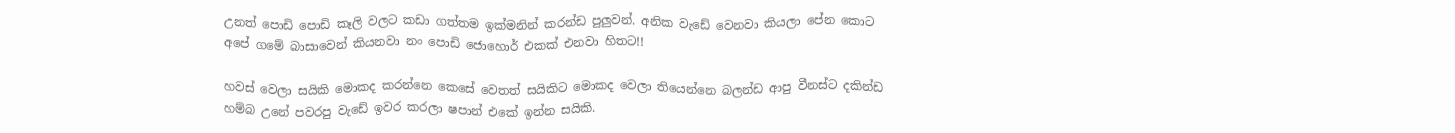උනත් පොඩි පොඩි කෑලි වලට කඩා ගත්තම ඉක්මනින් කරන්ඩ පුලුවන්. අනික වැඩේ වෙනවා කියලා පේන කොට අපේ ගමේ බාසාවෙන් කියනවා නං පොඩි ජොහොර් එකක් එනවා හිතට!!

හවස් වෙලා සයිකි මොකද කරන්නෙ කෙසේ වෙතත් සයිකිට මොකද වෙලා තියෙන්නෙ බලන්ඩ ආපු වීනස්ට දකින්ඩ හම්බ උනේ පවරපු වැඩේ ඉවර කරලා ෂපාන් එකේ ඉන්න සයිකි.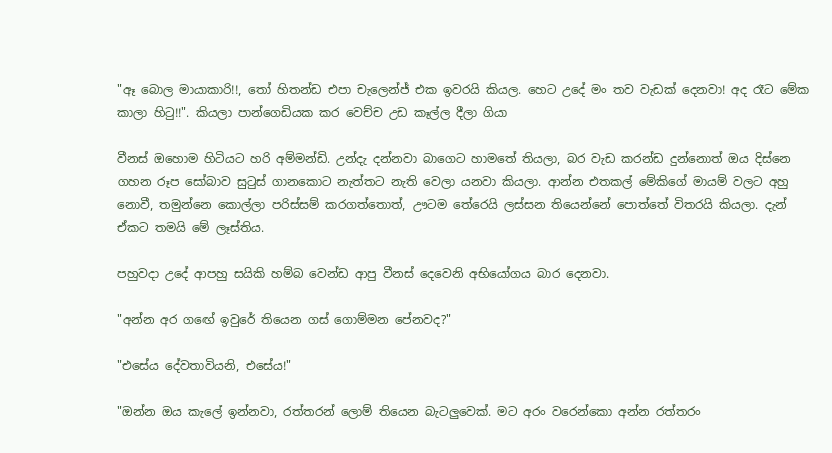"ඈ බොල මායාකාරි!!, තෝ හිතන්ඩ එපා චැලෙන්ජ් එක ඉවරයි කියල. හෙට උදේ මං තව වැඩක් දෙනවා! අද රෑට මේක කාලා හිටු!!". කියලා පාන්ගෙඩියක කර වෙච්ච උඩ කෑල්ල දීලා ගියා

වීනස් ඔහොම හිටියට හරි අම්මන්ඩි. උන්දැ දන්නවා බාගෙට හාමතේ තියලා, බර වැඩ කරන්ඩ දුන්නොත් ඔය දිස්නෙ ගහන රූප සෝබාව සුටුස් ගානකොට නැත්තට නැති වෙලා යනවා කියලා. ආන්න එතකල් මේකිගේ මායම් වලට අහු නොවී, තමුන්නෙ කොල්ලා පරිස්සම් කරගත්තොත්, ඌටම තේරෙයි ලස්සන තියෙන්නේ පොත්තේ විතරයි කියලා. දැන් ඒකට තමයි මේ ලෑස්තිය.

පහුවදා උදේ ආපහු සයිකි හම්බ වෙන්ඩ ආපු වීනස් දෙවෙනි අභියෝගය බාර දෙනවා.

"අන්න අර ගඟේ ඉවුරේ තියෙන ගස් ගොම්මන පේනවද?"

"එසේය දේවතාවියනි, එසේය!"

"ඔන්න ඔය කැලේ ඉන්නවා, රත්තරන් ලොම් තියෙන බැටලුවෙක්. මට අරං වරෙන්කො අන්න රත්තරං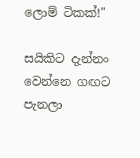ලොම් ටිකක්!"

සයිකිට දැන්නං වෙන්නෙ ගඟට පැනලා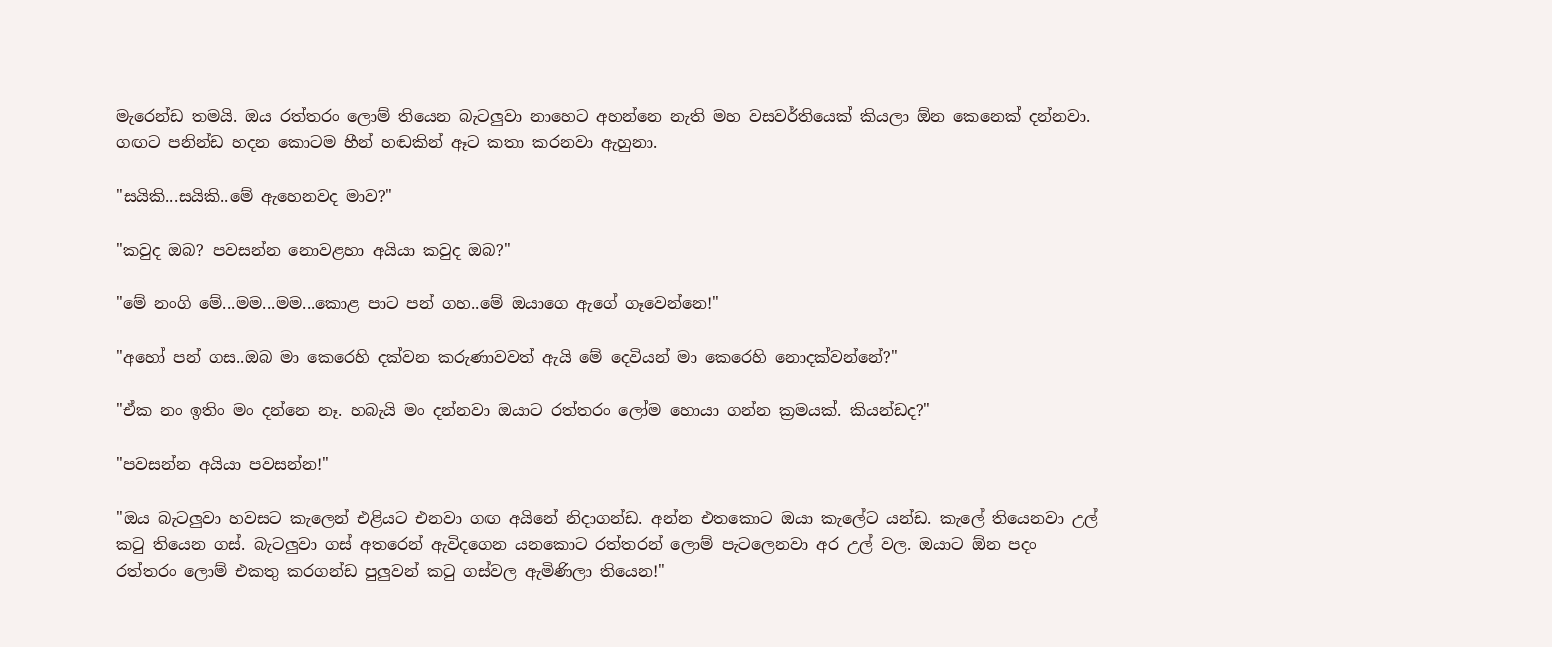මැරෙන්ඩ තමයි. ඔය රත්තරං ලොම් තියෙන බැටලුවා නාහෙට අහන්නෙ නැති මහ වසවර්තියෙක් කියලා ඕන කෙනෙක් දන්නවා. ගඟට පනින්ඩ හදන කොටම හීන් හඬකින් ඈට කතා කරනවා ඇහුනා.

"සයිකි...සයිකි..මේ ඇහෙනවද මාව?"

"කවුද ඔබ? පවසන්න නොවළහා අයියා කවුද ඔබ?"

"මේ නංගි මේ...මම...මම...කොළ පාට පන් ගහ..මේ ඔයාගෙ ඇගේ ගෑවෙන්නෙ!"

"අහෝ පන් ගස..ඔබ මා කෙරෙහි දක්වන කරුණාවවත් ඇයි මේ දෙවියන් මා කෙරෙහි නොදක්වන්නේ?"

"ඒක නං ඉතිං මං දන්නෙ නෑ. හබැයි මං දන්නවා ඔයාට රත්තරං ලෝම හොයා ගන්න ක්‍රමයක්. කියන්ඩද?"

"පවසන්න අයියා පවසන්න!"

"ඔය බැටලුවා හවසට කැලෙන් එළියට එනවා ගඟ අයිනේ නිදාගන්ඩ. අන්න එතකොට ඔයා කැලේට යන්ඩ. කැලේ තියෙනවා උල් කටු තියෙන ගස්. බැටලුවා ගස් අතරෙන් ඇවිදගෙන යනකොට රත්තරන් ලොම් පැටලෙනවා අර උල් වල. ඔයාට ඕන පදං රත්තරං ලොම් එකතු කරගන්ඩ පුලුවන් කටු ගස්වල ඇමිණිලා තියෙන!"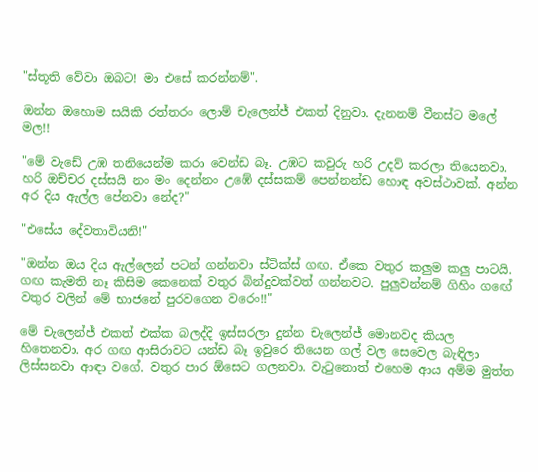"ස්තූති වේවා ඔබට! මා එසේ කරන්නම්".

ඔන්න ඔහොම සයිකි රත්තරං ලොම් චැලෙන්ජ් එකත් දිනුවා. දැනනම් වීනස්ට මලේ මල!!

"මේ වැඩේ උඹ තනියෙන්ම කරා වෙන්ඩ බෑ. උඹට කවුරු හරි උදව් කරලා තියෙනවා. හරි ඔච්චර දස්සයි නං මං දෙන්නං උඹේ දස්සකම් පෙන්නන්ඩ හොඳ අවස්ථාවක්. අන්න අර දිය ඇල්ල පේනවා නේද?"

"එසේය දේවතාවියනි!"

"ඔන්න ඔය දිය ඇල්ලෙන් පටන් ගන්නවා ස්ටික්ස් ගඟ. ඒකෙ වතුර කලුම කලු පාටයි. ගඟ කැමති නෑ කිසිම කෙනෙක් වතුර බින්දුවක්වත් ගන්නවට. පුලුවන්නම් ගිහිං ගඟේ වතුර වලින් මේ භාජනේ පුරවගෙන වරෙං!!"

මේ චැලෙන්ජ් එකත් එක්ක බලද්දි ඉස්සරලා දුන්න චැලෙන්ජ් මොනවද කියල හිතෙනවා. අර ගඟ ආසිරාවට යන්ඩ බෑ ඉවුරෙ තියෙන ගල් වල සෙවෙල බැඳිලා ලිස්සනවා ආඳා වගේ. වතුර පාර ඕසෙට ගලනවා. වැටුනොත් එහෙම ආය අම්ම මුත්ත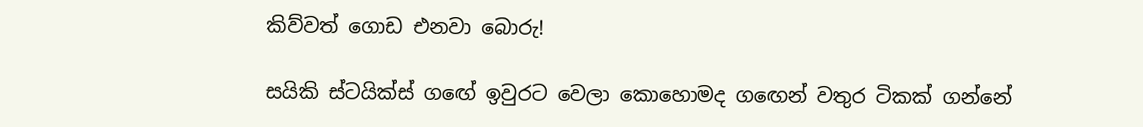කිව්වත් ගොඩ එනවා බොරු!

සයිකි ස්ටයික්ස් ගඟේ ඉවුරට වෙලා කොහොමද ගඟෙන් වතුර ටිකක් ගන්නේ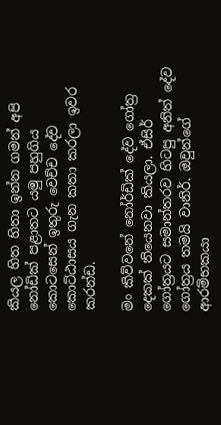කියල හිත හිතා ඉන්න ගමන් අපි නෝඩික් පළාතට යමු පහුගිය කොටසෙන් ඉතුරු වෙච්ච දේව කොට්ඨාසය ගැන කතා කරලා ඉවර කරන්ඩ.

මං කිව්වනේ නෝර්ඩික් දේව ගෝත්‍ර දෙකක් තියෙනවා කියලා. ඒසිර් ගෝත්‍රයට සමාන්තරව හිටපු අනිත් දේව ගෝත්‍රය තමයි වානිර්. ඔවුන්ගේ ආරම්භකයා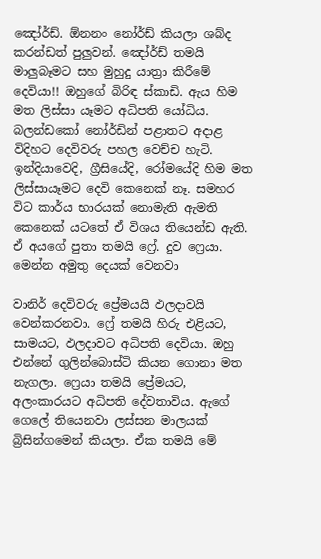ඤෝර්ඩ්. ඕනනං නෝර්ඩ් කියලා ශබ්ද කරන්ඩත් පුලුවන්. ඤෝර්ඩ් තමයි මාලුබෑමට සහ මුහුදු යාත්‍රා කිරීමේ දෙවියා!! ඔහුගේ බිරිඳ ස්කාඩි. ඇය හිම මත ලිස්සා යෑමට අධිපති යෝධිය. බලන්ඩකෝ නෝර්ඩින් පළාතට අදාළ විදිහට දෙවිවරු පහල වෙච්ච හැටි. ඉන්දියාවෙදි, ග්‍රීසියේදි, රෝමයේදි හිම මත ලිස්සායෑමට දෙවි කෙනෙක් නෑ. සමහර විට කාර්ය භාරයක් නොමැති ඇමති කෙනෙක් යටතේ ඒ විශය තියෙන්ඩ ඇති.  ඒ අයගේ පුතා තමයි ෆ්‍රේ. දුව ෆ්‍රෙයා. මෙන්න අමුතු දෙයක් වෙනවා

වානිර් දෙවිවරු ප්‍රේමයයි ඵලදාවයි වෙන්කරනවා. ෆ්‍රේ තමයි හිරු එළියට, සාමයට, ඵලදාවට අධිපති දෙවියා. ඔහු එන්නේ ගුලින්බොස්ටි කියන ගොනා මත නැගලා. ෆ්‍රෙයා තමයි ප්‍රේමයට, අලංකාරයට අධිපති දේවතාවිය. ඇගේ ගෙලේ තියෙනවා ලස්සන මාලයක් බ්‍රිසින්ගමෙන් කියලා. ඒක තමයි මේ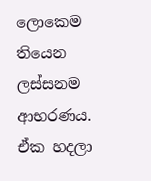ලොකෙම තියෙන ලස්සනම ආභරණය. ඒක හදලා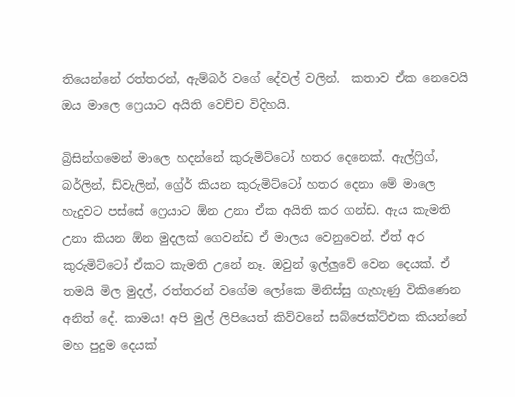තියෙන්නේ රත්තරන්, ඇම්බර් වගේ දේවල් වලින්.  කතාව ඒක නෙවෙයි ඔය මාලෙ ෆ්‍රෙයාට අයිති වෙච්ච විදිහයි.

බ්‍රිසින්ගමෙන් මාලෙ හදන්නේ කුරුමිට්ටෝ හතර දෙනෙක්. ඇල්ෆ්‍රිග්, බර්ලින්, ඩ්වැලින්, ග්‍රේර් කියන කුරුමිට්ටෝ හතර දෙනා මේ මාලෙ හැදුවට පස්සේ ෆ්‍රෙයාට ඕන උනා ඒක අයිති කර ගන්ඩ. ඇය කැමති උනා කියන ඕන මුදලක් ගෙවන්ඩ ඒ මාලය වෙනුවෙන්. ඒත් අර කුරුමිට්ටෝ ඒකට කැමති උනේ නෑ. ඔවුන් ඉල්ලුවේ වෙන දෙයක්. ඒ තමයි මිල මුදල්, රත්තරන් වගේම ලෝකෙ මිනිස්සු ගැහැණු විකිණෙන අනිත් දේ. කාමය! අපි මුල් ලිපියෙත් කිව්වනේ සබ්ජෙක්ට්එක කියන්නේ මහ පුදුම දෙයක්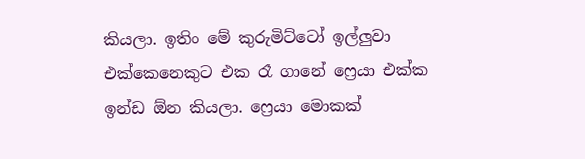කියලා. ඉතිං මේ කුරුමිට්ටෝ ඉල්ලුවා එක්කෙනෙකුට එක රෑ ගානේ ෆ්‍රෙයා එක්ක ඉන්ඩ ඕන කියලා. ෆ්‍රෙයා මොකක්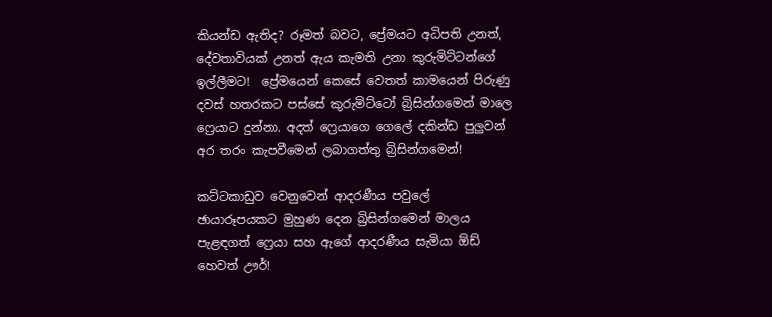කියන්ඩ ඇතිද? රූමත් බවට, ප්‍රේමයට අධිපති උනත්, දේවතාවියක් උනත් ඇය කැමති උනා කුරුමිට්ටන්ගේ ඉල්ලීමට!  ප්‍රේමයෙන් කෙසේ වෙතත් කාමයෙන් පිරුණු දවස් හතරකට පස්සේ කුරුමිට්ටෝ බ්‍රිසින්ගමෙන් මාලෙ ෆ්‍රෙයාට දුන්නා. අදත් ෆ්‍රෙයාගෙ ගෙලේ දකින්ඩ පුලුවන් අර තරං කැපවීමෙන් ලබාගත්තු බ්‍රිසින්ගමෙන්!

කට්ටකාඩුව වෙනුවෙන් ආදරණීය පවුලේ ඡායාරූපයකට මුහුණ දෙන බ්‍රිසින්ගමෙන් මාලය පැළඳගත් ෆ්‍රෙයා සහ ඇගේ ආදරණීය සැමියා ඕඩ් හෙවත් ඌර්!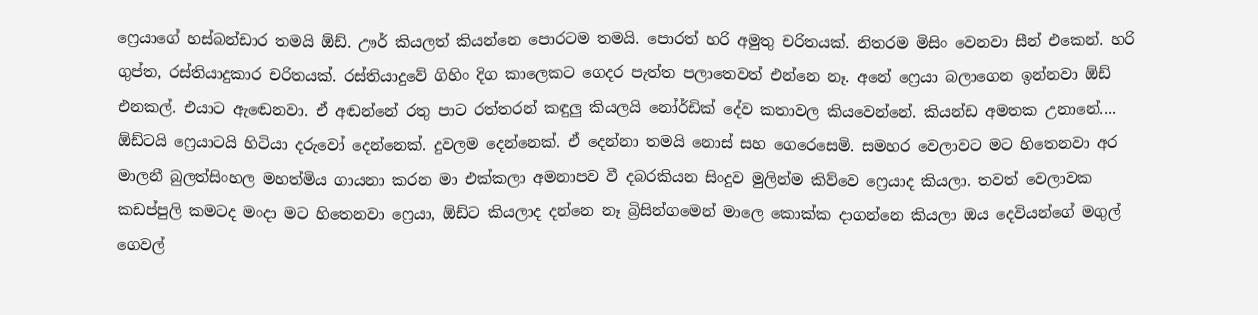ෆ්‍රෙයාගේ හස්බන්ඩාර තමයි ඕඩ්. ඌර් කියලත් කියන්නෙ පොරටම තමයි. පොරත් හරි අමුතු චරිතයක්. නිතරම මිසිං වෙනවා සීන් එකෙන්. හරි ගුප්ත, රස්තියාදුකාර චරිතයක්. රස්තියාදුවේ ගිහිං දිග කාලෙකට ගෙදර පැත්ත පලාතෙවත් එන්නෙ නෑ. අනේ ෆ්‍රෙයා බලාගෙන ඉන්නවා ඕඩ් එනකල්. එයාට ඇඬෙනවා. ඒ අඬන්නේ රතු පාට රත්තරන් කඳුලු කියලයි නෝර්ඩික් දේව කතාවල කියවෙන්නේ. කියන්ඩ අමතක උනානේ.... ඕඩ්ටයි ෆ්‍රෙයාටයි හිටියා දරුවෝ දෙන්නෙක්. දුවලම දෙන්නෙක්. ඒ දෙන්නා තමයි නොස් සහ ගෙරෙසෙමි. සමහර වෙලාවට මට හිතෙනවා අර මාලනී බුලත්සිංහල මහත්මිය ගායනා කරන මා එක්කලා අමනාපව වී දබරකියන සිංදුව මුලින්ම කිව්වෙ ෆ්‍රෙයාද කියලා. තවත් වෙලාවක කඩප්පුලි කමටද මංදා මට හිතෙනවා ෆ්‍රෙයා, ඕඩ්ට කියලාද දන්නෙ නෑ බ්‍රිසින්ගමෙන් මාලෙ කොක්ක දාගන්නෙ කියලා ඔය දෙවියන්ගේ මගුල් ගෙවල්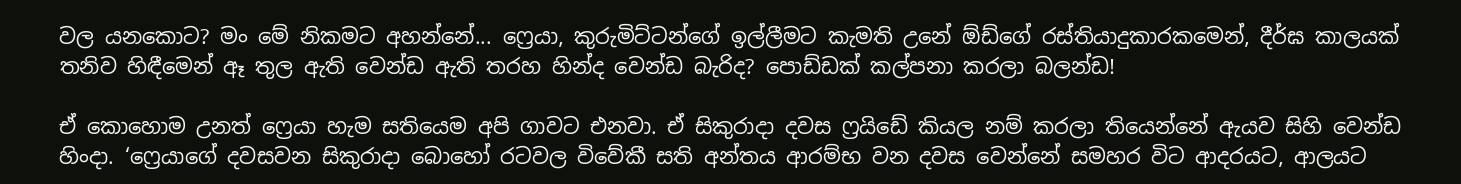වල යනකොට? මං මේ නිකමට අහන්නේ... ෆ්‍රෙයා, කුරුමිට්ටන්ගේ ඉල්ලීමට කැමති උනේ ඕඩ්ගේ රස්තියාදුකාරකමෙන්, දීර්ඝ කාලයක් තනිව හිඳීමෙන් ඈ තුල ඇති වෙන්ඩ ඇති තරහ හින්ද වෙන්ඩ බැරිද? පොඩ්ඩක් කල්පනා කරලා බලන්ඩ!

ඒ කොහොම උනත් ෆ්‍රෙයා හැම සතියෙම අපි ගාවට එනවා. ඒ සිකුරාදා දවස ෆ්‍රයිඩේ කියල නම් කරලා තියෙන්නේ ඇයව සිහි වෙන්ඩ හිංදා. ‘ෆ්‍රෙයාගේ දවසවන සිකුරාදා බොහෝ රටවල විවේකී සති අන්තය ආරම්භ වන දවස වෙන්නේ සමහර විට ආදරයට, ආලයට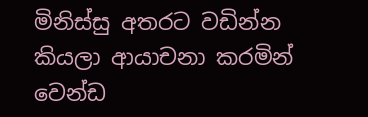මිනිස්සු අතරට වඩින්න කියලා ආයාචනා කරමින් වෙන්ඩ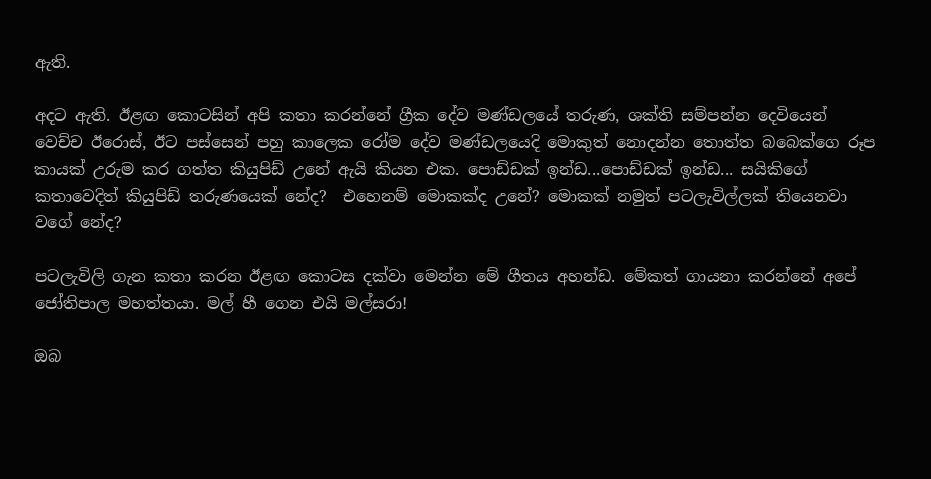ඇති.

අදට ඇති. ඊළඟ කොටසින් අපි කතා කරන්නේ ග්‍රීක දේව මණ්ඩලයේ තරුණ, ශක්ති සම්පන්න දෙවියෙන් වෙච්ච ඊරොස්, ඊට පස්සෙන් පහු කාලෙක රෝම දේව මණ්ඩලයෙදි මොකුත් නොදන්න තොත්ත බබෙක්ගෙ රූප කායක් උරුම කර ගත්ත කියුපිඩ් උනේ ඇයි කියන එක. පොඩ්ඩක් ඉන්ඩ...පොඩ්ඩක් ඉන්ඩ... සයිකිගේ කතාවෙදිත් කියුපිඩ් තරුණයෙක් නේද?  එහෙනම් මොකක්ද උනේ? මොකක් නමුත් පටලැවිල්ලක් තියෙනවා වගේ නේද?

පටලැවිලි ගැන කතා කරන ඊළඟ කොටස දක්වා මෙන්න මේ ගීතය අහන්ඩ. මේකත් ගායනා කරන්නේ අපේ ජෝතිපාල මහත්තයා. මල් හී ගෙන එයි මල්සරා!

ඔබ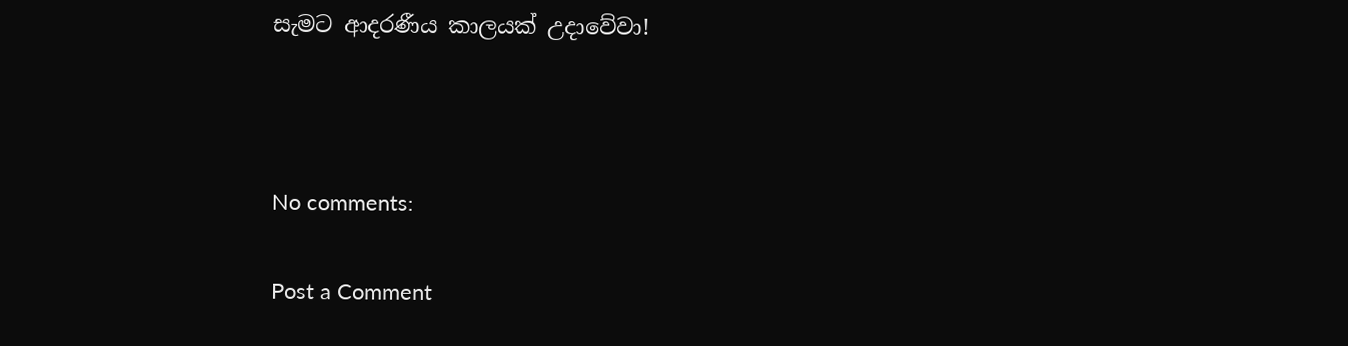සැමට ආදරණීය කාලයක් උදාවේවා!



No comments:

Post a Comment